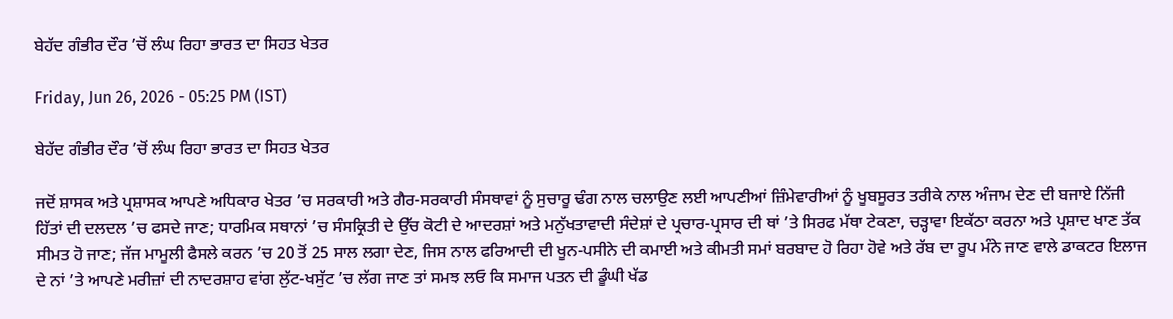ਬੇਹੱਦ ਗੰਭੀਰ ਦੌਰ ’ਚੋਂ ਲੰਘ ਰਿਹਾ ਭਾਰਤ ਦਾ ਸਿਹਤ ਖੇਤਰ

Friday, Jun 26, 2026 - 05:25 PM (IST)

ਬੇਹੱਦ ਗੰਭੀਰ ਦੌਰ ’ਚੋਂ ਲੰਘ ਰਿਹਾ ਭਾਰਤ ਦਾ ਸਿਹਤ ਖੇਤਰ

ਜਦੋਂ ਸ਼ਾਸਕ ਅਤੇ ਪ੍ਰਸ਼ਾਸਕ ਆਪਣੇ ਅਧਿਕਾਰ ਖੇਤਰ ’ਚ ਸਰਕਾਰੀ ਅਤੇ ਗੈਰ-ਸਰਕਾਰੀ ਸੰਸਥਾਵਾਂ ਨੂੰ ਸੁਚਾਰੂ ਢੰਗ ਨਾਲ ਚਲਾਉਣ ਲਈ ਆਪਣੀਆਂ ਜ਼ਿੰਮੇਵਾਰੀਆਂ ਨੂੰ ਖੂਬਸੂਰਤ ਤਰੀਕੇ ਨਾਲ ਅੰਜਾਮ ਦੇਣ ਦੀ ਬਜਾਏ ਨਿੱਜੀ ਹਿੱਤਾਂ ਦੀ ਦਲਦਲ ’ਚ ਫਸਦੇ ਜਾਣ; ਧਾਰਮਿਕ ਸਥਾਨਾਂ ’ਚ ਸੰਸਕ੍ਰਿਤੀ ਦੇ ਉੱਚ ਕੋਟੀ ਦੇ ਆਦਰਸ਼ਾਂ ਅਤੇ ਮਨੁੱਖਤਾਵਾਦੀ ਸੰਦੇਸ਼ਾਂ ਦੇ ਪ੍ਰਚਾਰ-ਪ੍ਰਸਾਰ ਦੀ ਥਾਂ ’ਤੇ ਸਿਰਫ ਮੱਥਾ ਟੇਕਣਾ, ਚੜ੍ਹਾਵਾ ਇਕੱਠਾ ਕਰਨਾ ਅਤੇ ਪ੍ਰਸ਼ਾਦ ਖਾਣ ਤੱਕ ਸੀਮਤ ਹੋ ਜਾਣ; ਜੱਜ ਮਾਮੂਲੀ ਫੈਸਲੇ ਕਰਨ ’ਚ 20 ਤੋਂ 25 ਸਾਲ ਲਗਾ ਦੇਣ, ਜਿਸ ਨਾਲ ਫਰਿਆਦੀ ਦੀ ਖੂਨ-ਪਸੀਨੇ ਦੀ ਕਮਾਈ ਅਤੇ ਕੀਮਤੀ ਸਮਾਂ ਬਰਬਾਦ ਹੋ ਰਿਹਾ ਹੋਵੇ ਅਤੇ ਰੱਬ ਦਾ ਰੂਪ ਮੰਨੇ ਜਾਣ ਵਾਲੇ ਡਾਕਟਰ ਇਲਾਜ ਦੇ ਨਾਂ ’ਤੇ ਆਪਣੇ ਮਰੀਜ਼ਾਂ ਦੀ ਨਾਦਰਸ਼ਾਹ ਵਾਂਗ ਲੁੱਟ-ਖਸੁੱਟ ’ਚ ਲੱਗ ਜਾਣ ਤਾਂ ਸਮਝ ਲਓ ਕਿ ਸਮਾਜ ਪਤਨ ਦੀ ਡੂੰਘੀ ਖੱਡ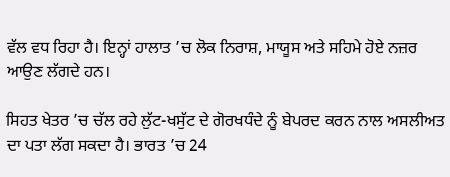ਵੱਲ ਵਧ ਰਿਹਾ ਹੈ। ਇਨ੍ਹਾਂ ਹਾਲਾਤ ’ਚ ਲੋਕ ਨਿਰਾਸ਼, ਮਾਯੂਸ ਅਤੇ ਸਹਿਮੇ ਹੋਏ ਨਜ਼ਰ ਆਉਣ ਲੱਗਦੇ ਹਨ।

ਸਿਹਤ ਖੇਤਰ ’ਚ ਚੱਲ ਰਹੇ ਲੁੱਟ-ਖਸੁੱਟ ਦੇ ਗੋਰਖਧੰਦੇ ਨੂੰ ਬੇਪਰਦ ਕਰਨ ਨਾਲ ਅਸਲੀਅਤ ਦਾ ਪਤਾ ਲੱਗ ਸਕਦਾ ਹੈ। ਭਾਰਤ ’ਚ 24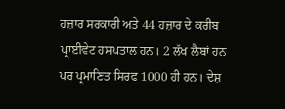ਹਜ਼ਾਰ ਸਰਕਾਰੀ ਅਤੇ 44 ਹਜ਼ਾਰ ਦੇ ਕਰੀਬ ਪ੍ਰਾਈਵੇਟ ਹਸਪਤਾਲ ਹਨ। 2 ਲੱਖ ਲੈਬਾਂ ਹਨ ਪਰ ਪ੍ਰਮਾਣਿਤ ਸਿਰਫ 1000 ਹੀ ਹਨ। ਦੇਸ਼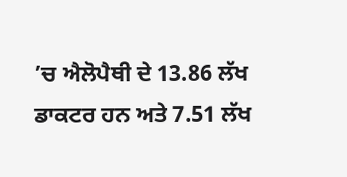’ਚ ਐਲੋਪੈਥੀ ਦੇ 13.86 ਲੱਖ ਡਾਕਟਰ ਹਨ ਅਤੇ 7.51 ਲੱਖ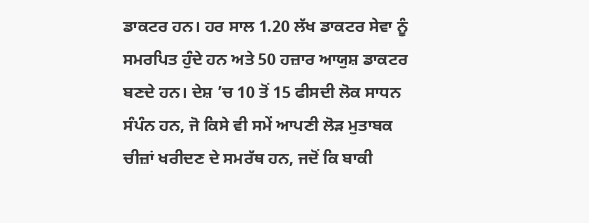ਡਾਕਟਰ ਹਨ। ਹਰ ਸਾਲ 1.20 ਲੱਖ ਡਾਕਟਰ ਸੇਵਾ ਨੂੰ ਸਮਰਪਿਤ ਹੁੰਦੇ ਹਨ ਅਤੇ 50 ਹਜ਼ਾਰ ਆਯੁਸ਼ ਡਾਕਟਰ ਬਣਦੇ ਹਨ। ਦੇਸ਼ ’ਚ 10 ਤੋਂ 15 ਫੀਸਦੀ ਲੋਕ ਸਾਧਨ ਸੰਪੰਨ ਹਨ, ਜੋ ਕਿਸੇ ਵੀ ਸਮੇਂ ਆਪਣੀ ਲੋੜ ਮੁਤਾਬਕ ਚੀਜ਼ਾਂ ਖਰੀਦਣ ਦੇ ਸਮਰੱਥ ਹਨ, ਜਦੋਂ ਕਿ ਬਾਕੀ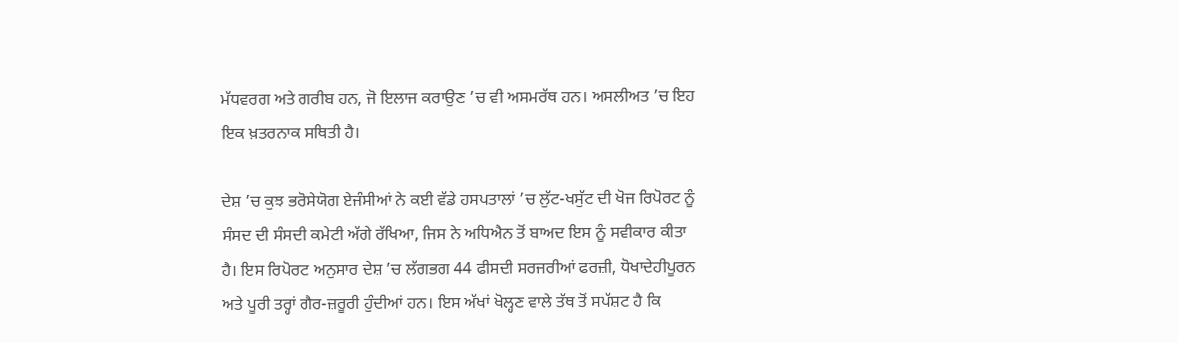ਮੱਧਵਰਗ ਅਤੇ ਗਰੀਬ ਹਨ, ਜੋ ਇਲਾਜ ਕਰਾਉਣ ’ਚ ਵੀ ਅਸਮਰੱਥ ਹਨ। ਅਸਲੀਅਤ ’ਚ ਇਹ ਇਕ ਖ਼ਤਰਨਾਕ ਸਥਿਤੀ ਹੈ।

ਦੇਸ਼ ’ਚ ਕੁਝ ਭਰੋਸੇਯੋਗ ਏਜੰਸੀਆਂ ਨੇ ਕਈ ਵੱਡੇ ਹਸਪਤਾਲਾਂ ’ਚ ਲੁੱਟ-ਖਸੁੱਟ ਦੀ ਖੋਜ ਰਿਪੋਰਟ ਨੂੰ ਸੰਸਦ ਦੀ ਸੰਸਦੀ ਕਮੇਟੀ ਅੱਗੇ ਰੱਖਿਆ, ਜਿਸ ਨੇ ਅਧਿਐਨ ਤੋਂ ਬਾਅਦ ਇਸ ਨੂੰ ਸਵੀਕਾਰ ਕੀਤਾ ਹੈ। ਇਸ ਰਿਪੋਰਟ ਅਨੁਸਾਰ ਦੇਸ਼ ’ਚ ਲੱਗਭਗ 44 ਫੀਸਦੀ ਸਰਜਰੀਆਂ ਫਰਜ਼ੀ, ਧੋਖਾਦੇਹੀਪੂਰਨ ਅਤੇ ਪੂਰੀ ਤਰ੍ਹਾਂ ਗੈਰ-ਜ਼ਰੂਰੀ ਹੁੰਦੀਆਂ ਹਨ। ਇਸ ਅੱਖਾਂ ਖੋਲ੍ਹਣ ਵਾਲੇ ਤੱਥ ਤੋਂ ਸਪੱਸ਼ਟ ਹੈ ਕਿ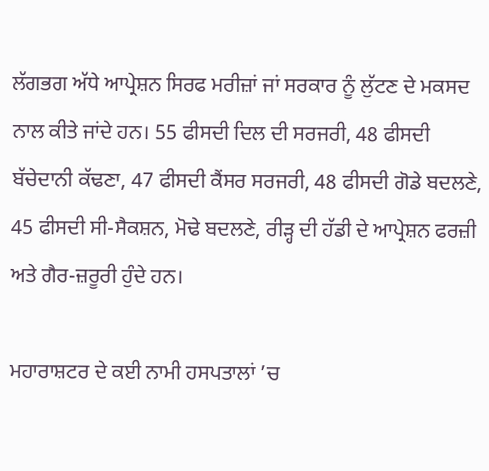ਲੱਗਭਗ ਅੱਧੇ ਆਪ੍ਰੇਸ਼ਨ ਸਿਰਫ ਮਰੀਜ਼ਾਂ ਜਾਂ ਸਰਕਾਰ ਨੂੰ ਲੁੱਟਣ ਦੇ ਮਕਸਦ ਨਾਲ ਕੀਤੇ ਜਾਂਦੇ ਹਨ। 55 ਫੀਸਦੀ ਦਿਲ ਦੀ ਸਰਜਰੀ, 48 ਫੀਸਦੀ ਬੱਚੇਦਾਨੀ ਕੱਢਣਾ, 47 ਫੀਸਦੀ ਕੈਂਸਰ ਸਰਜਰੀ, 48 ਫੀਸਦੀ ਗੋਡੇ ਬਦਲਣੇ, 45 ਫੀਸਦੀ ਸੀ-ਸੈਕਸ਼ਨ, ਮੋਢੇ ਬਦਲਣੇ, ਰੀੜ੍ਹ ਦੀ ਹੱਡੀ ਦੇ ਆਪ੍ਰੇਸ਼ਨ ਫਰਜ਼ੀ ਅਤੇ ਗੈਰ-ਜ਼ਰੂਰੀ ਹੁੰਦੇ ਹਨ।

ਮਹਾਰਾਸ਼ਟਰ ਦੇ ਕਈ ਨਾਮੀ ਹਸਪਤਾਲਾਂ ’ਚ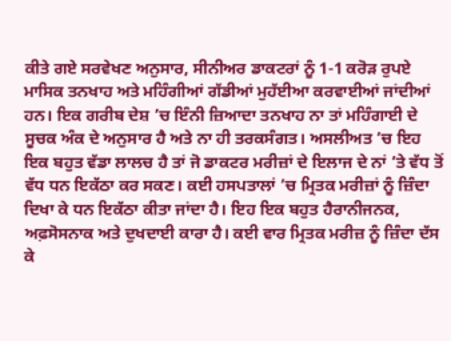ਕੀਤੇ ਗਏ ਸਰਵੇਖਣ ਅਨੁਸਾਰ, ਸੀਨੀਅਰ ਡਾਕਟਰਾਂ ਨੂੰ 1-1 ਕਰੋੜ ਰੁਪਏ ਮਾਸਿਕ ਤਨਖਾਹ ਅਤੇ ਮਹਿੰਗੀਆਂ ਗੱਡੀਆਂ ਮੁਹੱਈਆ ਕਰਵਾਈਆਂ ਜਾਂਦੀਆਂ ਹਨ। ਇਕ ਗਰੀਬ ਦੇਸ਼ ’ਚ ਇੰਨੀ ਜ਼ਿਆਦਾ ਤਨਖਾਹ ਨਾ ਤਾਂ ਮਹਿੰਗਾਈ ਦੇ ਸੂਚਕ ਅੰਕ ਦੇ ਅਨੁਸਾਰ ਹੈ ਅਤੇ ਨਾ ਹੀ ਤਰਕਸੰਗਤ। ਅਸਲੀਅਤ ’ਚ ਇਹ ਇਕ ਬਹੁਤ ਵੱਡਾ ਲਾਲਚ ਹੈ ਤਾਂ ਜੋ ਡਾਕਟਰ ਮਰੀਜ਼ਾਂ ਦੇ ਇਲਾਜ ਦੇ ਨਾਂ ’ਤੇ ਵੱਧ ਤੋਂ ਵੱਧ ਧਨ ਇਕੱਠਾ ਕਰ ਸਕਣ। ਕਈ ਹਸਪਤਾਲਾਂ ’ਚ ਮ੍ਰਿਤਕ ਮਰੀਜ਼ਾਂ ਨੂੰ ਜ਼ਿੰਦਾ ਦਿਖਾ ਕੇ ਧਨ ਇਕੱਠਾ ਕੀਤਾ ਜਾਂਦਾ ਹੈ। ਇਹ ਇਕ ਬਹੁਤ ਹੈਰਾਨੀਜਨਕ, ਅਫ਼ਸੋਸਨਾਕ ਅਤੇ ਦੁਖਦਾਈ ਕਾਰਾ ਹੈ। ਕਈ ਵਾਰ ਮ੍ਰਿਤਕ ਮਰੀਜ਼ ਨੂੰ ਜ਼ਿੰਦਾ ਦੱਸ ਕੇ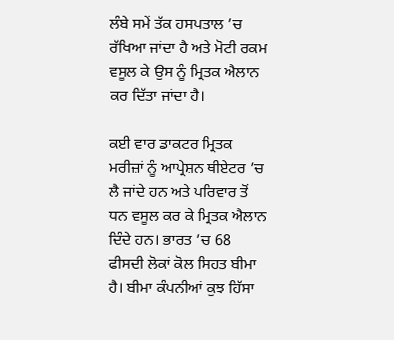ਲੰਬੇ ਸਮੇਂ ਤੱਕ ਹਸਪਤਾਲ ’ਚ ਰੱਖਿਆ ਜਾਂਦਾ ਹੈ ਅਤੇ ਮੋਟੀ ਰਕਮ ਵਸੂਲ ਕੇ ਉਸ ਨੂੰ ਮ੍ਰਿਤਕ ਐਲਾਨ ਕਰ ਦਿੱਤਾ ਜਾਂਦਾ ਹੈ।

ਕਈ ਵਾਰ ਡਾਕਟਰ ਮ੍ਰਿਤਕ ਮਰੀਜ਼ਾਂ ਨੂੰ ਆਪ੍ਰੇਸ਼ਨ ਥੀਏਟਰ ’ਚ ਲੈ ਜਾਂਦੇ ਹਨ ਅਤੇ ਪਰਿਵਾਰ ਤੋਂ ਧਨ ਵਸੂਲ ਕਰ ਕੇ ਮ੍ਰਿਤਕ ਐਲਾਨ ਦਿੰਦੇ ਹਨ। ਭਾਰਤ ’ਚ 68 ਫੀਸਦੀ ਲੋਕਾਂ ਕੋਲ ਸਿਹਤ ਬੀਮਾ ਹੈ। ਬੀਮਾ ਕੰਪਨੀਆਂ ਕੁਝ ਹਿੱਸਾ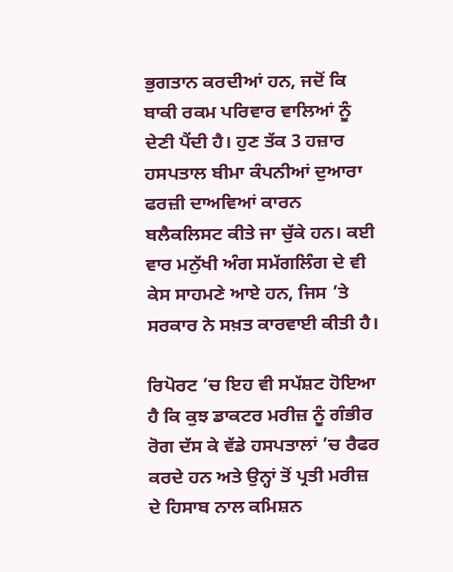ਭੁਗਤਾਨ ਕਰਦੀਆਂ ਹਨ, ਜਦੋਂ ਕਿ ਬਾਕੀ ਰਕਮ ਪਰਿਵਾਰ ਵਾਲਿਆਂ ਨੂੰ ਦੇਣੀ ਪੈਂਦੀ ਹੈ। ਹੁਣ ਤੱਕ 3 ਹਜ਼ਾਰ ਹਸਪਤਾਲ ਬੀਮਾ ਕੰਪਨੀਆਂ ਦੁਆਰਾ ਫਰਜ਼ੀ ਦਾਅਵਿਆਂ ਕਾਰਨ ਬਲੈਕਲਿਸਟ ਕੀਤੇ ਜਾ ਚੁੱਕੇ ਹਨ। ਕਈ ਵਾਰ ਮਨੁੱਖੀ ਅੰਗ ਸਮੱਗਲਿੰਗ ਦੇ ਵੀ ਕੇਸ ਸਾਹਮਣੇ ਆਏ ਹਨ, ਜਿਸ ’ਤੇ ਸਰਕਾਰ ਨੇ ਸਖ਼ਤ ਕਾਰਵਾਈ ਕੀਤੀ ਹੈ।

ਰਿਪੋਰਟ ’ਚ ਇਹ ਵੀ ਸਪੱਸ਼ਟ ਹੋਇਆ ਹੈ ਕਿ ਕੁਝ ਡਾਕਟਰ ਮਰੀਜ਼ ਨੂੰ ਗੰਭੀਰ ਰੋਗ ਦੱਸ ਕੇ ਵੱਡੇ ਹਸਪਤਾਲਾਂ ’ਚ ਰੈਫਰ ਕਰਦੇ ਹਨ ਅਤੇ ਉਨ੍ਹਾਂ ਤੋਂ ਪ੍ਰਤੀ ਮਰੀਜ਼ ਦੇ ਹਿਸਾਬ ਨਾਲ ਕਮਿਸ਼ਨ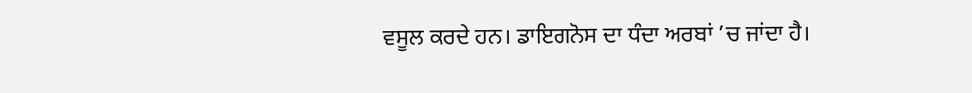ਵਸੂਲ ਕਰਦੇ ਹਨ। ਡਾਇਗਨੋਸ ਦਾ ਧੰਦਾ ਅਰਬਾਂ ’ਚ ਜਾਂਦਾ ਹੈ।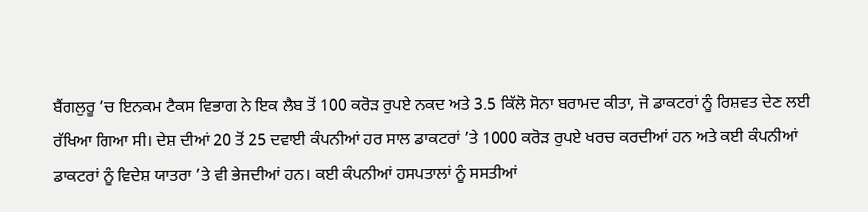ਬੈਂਗਲੁਰੂ ’ਚ ਇਨਕਮ ਟੈਕਸ ਵਿਭਾਗ ਨੇ ਇਕ ਲੈਬ ਤੋਂ 100 ਕਰੋੜ ਰੁਪਏ ਨਕਦ ਅਤੇ 3.5 ਕਿੱਲੋ ਸੋਨਾ ਬਰਾਮਦ ਕੀਤਾ, ਜੋ ਡਾਕਟਰਾਂ ਨੂੰ ਰਿਸ਼ਵਤ ਦੇਣ ਲਈ ਰੱਖਿਆ ਗਿਆ ਸੀ। ਦੇਸ਼ ਦੀਆਂ 20 ਤੋਂ 25 ਦਵਾਈ ਕੰਪਨੀਆਂ ਹਰ ਸਾਲ ਡਾਕਟਰਾਂ ’ਤੇ 1000 ਕਰੋੜ ਰੁਪਏ ਖਰਚ ਕਰਦੀਆਂ ਹਨ ਅਤੇ ਕਈ ਕੰਪਨੀਆਂ ਡਾਕਟਰਾਂ ਨੂੰ ਵਿਦੇਸ਼ ਯਾਤਰਾ ’ਤੇ ਵੀ ਭੇਜਦੀਆਂ ਹਨ। ਕਈ ਕੰਪਨੀਆਂ ਹਸਪਤਾਲਾਂ ਨੂੰ ਸਸਤੀਆਂ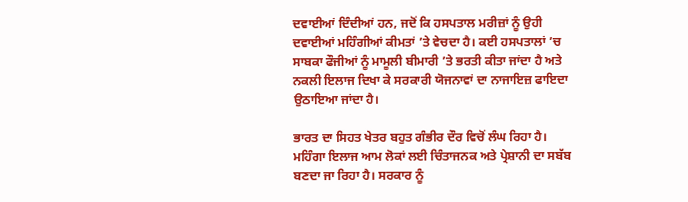ਦਵਾਈਆਂ ਦਿੰਦੀਆਂ ਹਨ, ਜਦੋਂ ਕਿ ਹਸਪਤਾਲ ਮਰੀਜ਼ਾਂ ਨੂੰ ਉਹੀ ਦਵਾਈਆਂ ਮਹਿੰਗੀਆਂ ਕੀਮਤਾਂ ’ਤੇ ਵੇਚਦਾ ਹੈ। ਕਈ ਹਸਪਤਾਲਾਂ ’ਚ ਸਾਬਕਾ ਫੌਜੀਆਂ ਨੂੰ ਮਾਮੂਲੀ ਬੀਮਾਰੀ ’ਤੇ ਭਰਤੀ ਕੀਤਾ ਜਾਂਦਾ ਹੈ ਅਤੇ ਨਕਲੀ ਇਲਾਜ ਦਿਖਾ ਕੇ ਸਰਕਾਰੀ ਯੋਜਨਾਵਾਂ ਦਾ ਨਾਜਾਇਜ਼ ਫਾਇਦਾ ਉਠਾਇਆ ਜਾਂਦਾ ਹੈ।

ਭਾਰਤ ਦਾ ਸਿਹਤ ਖੇਤਰ ਬਹੁਤ ਗੰਭੀਰ ਦੌਰ ਵਿਚੋਂ ਲੰਘ ਰਿਹਾ ਹੈ। ਮਹਿੰਗਾ ਇਲਾਜ ਆਮ ਲੋਕਾਂ ਲਈ ਚਿੰਤਾਜਨਕ ਅਤੇ ਪ੍ਰੇਸ਼ਾਨੀ ਦਾ ਸਬੱਬ ਬਣਦਾ ਜਾ ਰਿਹਾ ਹੈ। ਸਰਕਾਰ ਨੂੰ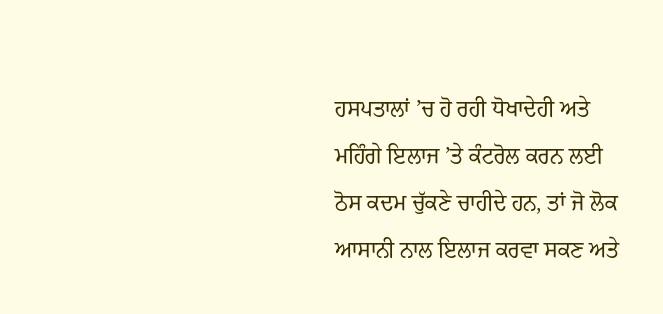ਹਸਪਤਾਲਾਂ ’ਚ ਹੋ ਰਹੀ ਧੋਖਾਦੇਹੀ ਅਤੇ ਮਹਿੰਗੇ ਇਲਾਜ ’ਤੇ ਕੰਟਰੋਲ ਕਰਨ ਲਈ ਠੋਸ ਕਦਮ ਚੁੱਕਣੇ ਚਾਹੀਦੇ ਹਨ, ਤਾਂ ਜੋ ਲੋਕ ਆਸਾਨੀ ਨਾਲ ਇਲਾਜ ਕਰਵਾ ਸਕਣ ਅਤੇ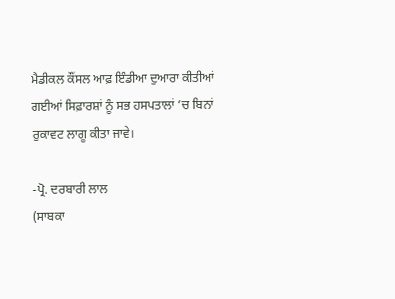ਮੈਡੀਕਲ ਕੌਂਸਲ ਆਫ਼ ਇੰਡੀਆ ਦੁਆਰਾ ਕੀਤੀਆਂ ਗਈਆਂ ਸਿਫ਼ਾਰਸ਼ਾਂ ਨੂੰ ਸਭ ਹਸਪਤਾਲਾਂ ’ਚ ਬਿਨਾਂ ਰੁਕਾਵਟ ਲਾਗੂ ਕੀਤਾ ਜਾਵੇ।

-ਪ੍ਰੋ. ਦਰਬਾਰੀ ਲਾਲ
(ਸਾਬਕਾ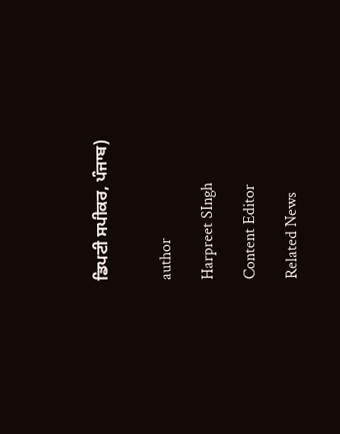ਡਿਪਟੀ ਸਪੀਕਰ, ਪੰਜਾਬ)


author

Harpreet SIngh

Content Editor

Related News